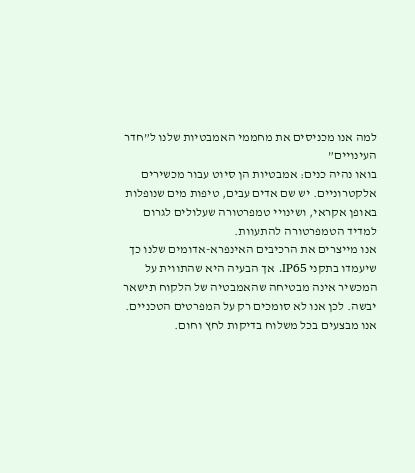למה אנו מכניסים את מחממי האמבטיות שלנו ל”חדר העינויים”
בואו נהיה כנים: אמבטיות הן סיוט עבור מכשירים אלקטרוניים. יש שם אדים עבים, טיפות מים שנופלות באופן אקראי, ושינויי טמפרטורה שעלולים לגרום למדיד הטמפרטורה להתעוות.
אנו מייצרים את הרכיבים האינפרא-אדומים שלנו כך שיעמדו בתקני IP65. אך הבעיה היא שהתווית על המכשיר אינה מבטיחה שהאמבטיה של הלקוח תישאר יבשה. לכן אנו לא סומכים רק על המפרטים הטכניים. אנו מבצעים בכל משלוח בדיקות לחץ וחום.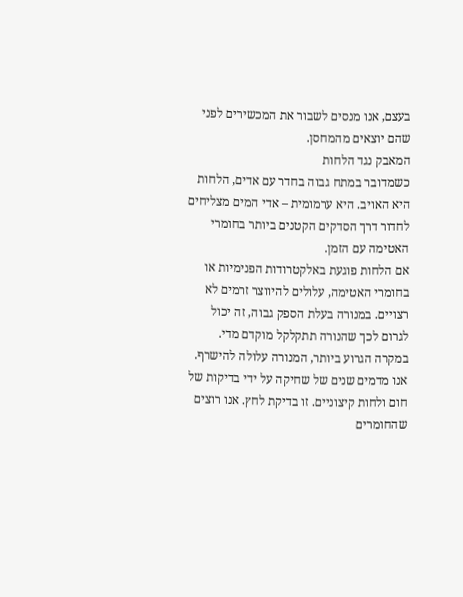בעצם, אנו מנסים לשבור את המכשירים לפני שהם יוצאים מהמחסן.
המאבק נגד הלחות
כשמדובר במתח גבוה בחדר עם אדים, הלחות היא האויב. היא ערמומית – אדי המים מצליחים לחדור דרך הסדקים הקטנים ביותר בחומרי האטימה עם הזמן.
אם הלחות פוגעת באלקטרודות הפנימיות או בחומרי האטימה, עלולים להיווצר זרמים לא רצויים. במנורה בעלת הספק גבוה, זה יכול לגרום לכך שהנורה תתקלקל מוקדם מדי. במקרה הגרוע ביותר, המנורה עלולה להישרף.
אנו מדמים שנים של שחיקה על ידי בדיקות של חום ולחות קיצוניים. זו בדיקת לחץ. אנו רוצים שהחומרים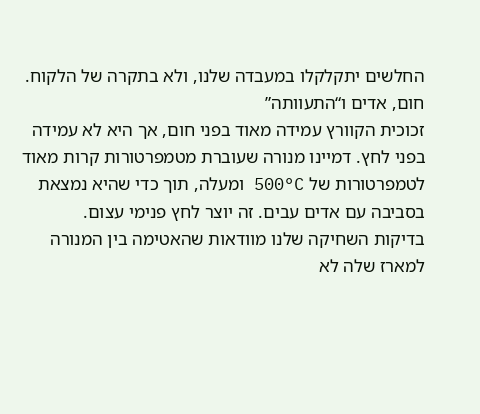החלשים יתקלקלו במעבדה שלנו, ולא בתקרה של הלקוח.
חום, אדים ו“התעוותה”
זכוכית הקוורץ עמידה מאוד בפני חום, אך היא לא עמידה בפני לחץ. דמיינו מנורה שעוברת מטמפרטורות קרות מאוד לטמפרטורות של 500°C ומעלה, תוך כדי שהיא נמצאת בסביבה עם אדים עבים. זה יוצר לחץ פנימי עצום.
בדיקות השחיקה שלנו מוודאות שהאטימה בין המנורה למארז שלה לא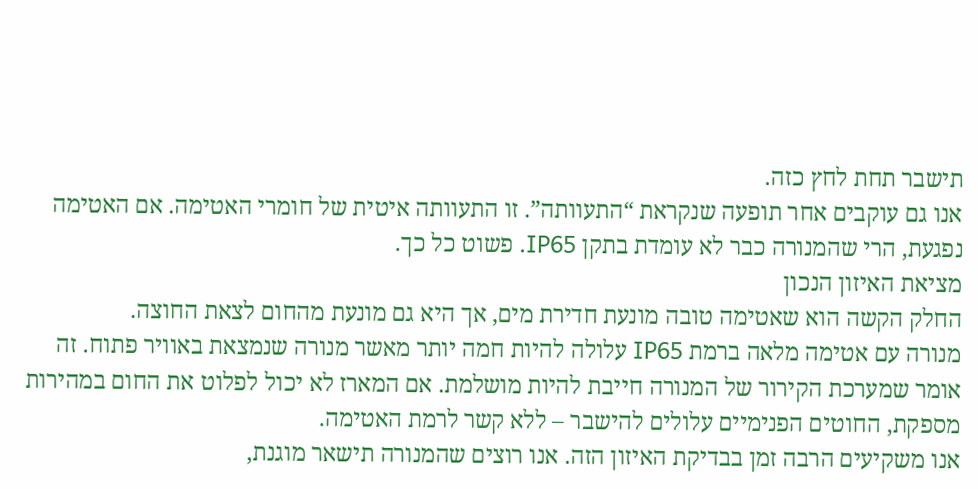תישבר תחת לחץ כזה.
אנו גם עוקבים אחר תופעה שנקראת “התעוותה”. זו התעוותה איטית של חומרי האטימה. אם האטימה נפגעת, הרי שהמנורה כבר לא עומדת בתקן IP65. פשוט כל כך.
מציאת האיזון הנכון
החלק הקשה הוא שאטימה טובה מונעת חדירת מים, אך היא גם מונעת מהחום לצאת החוצה.
מנורה עם אטימה מלאה ברמת IP65 עלולה להיות חמה יותר מאשר מנורה שנמצאת באוויר פתוח. זה אומר שמערכת הקירור של המנורה חייבת להיות מושלמת. אם המארז לא יכול לפלוט את החום במהירות מספקת, החוטים הפנימיים עלולים להישבר – ללא קשר לרמת האטימה.
אנו משקיעים הרבה זמן בבדיקת האיזון הזה. אנו רוצים שהמנורה תישאר מוגנת,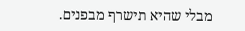מבלי שהיא תישרף מבפנים.